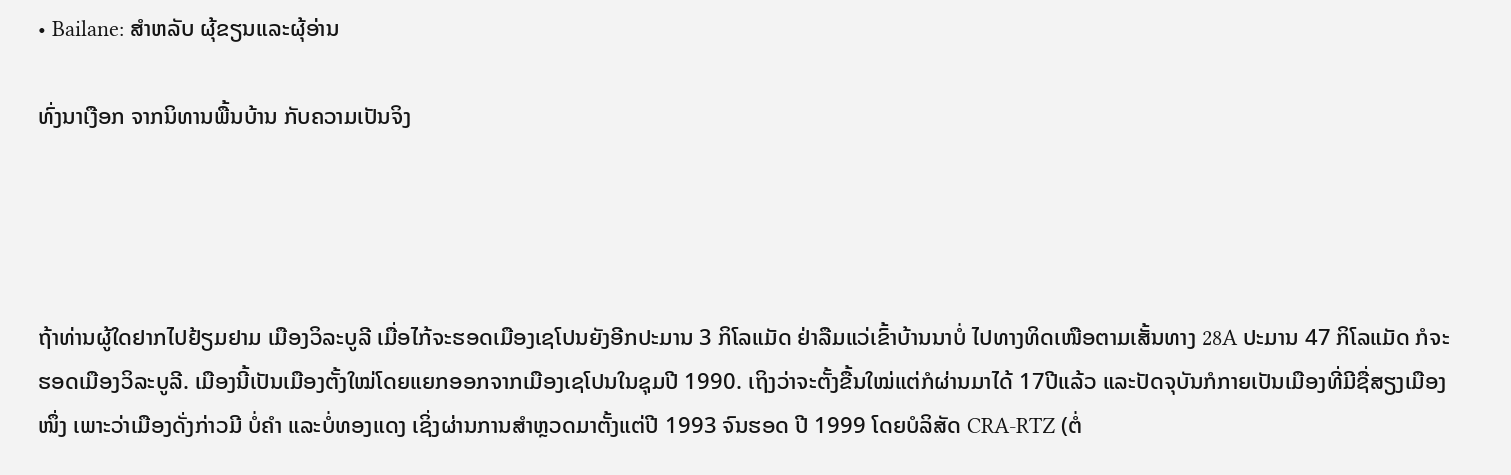• Bailane: ສຳຫລັບ ຜຸ້ຂຽນແລະຜຸ້ອ່ານ

ທົ່ງນາເງືອກ ຈາກນິທານພື້ນບ້ານ ກັບຄວາມເປັນຈິງ




ຖ້າທ່ານຜູ້ໃດຢາກໄປຢ້ຽມຢາມ ເມືອງວິລະບູລີ ເມື່ອໄກ້ຈະຮອດເມືອງເຊໂປນຍັງອີກປະມານ 3 ກິໂລແມັດ ຢ່າລືມແວ່ເຂົ້າບ້ານນາບໍ່ ໄປທາງທິດເໜືອຕາມເສັ້ນທາງ 28A ປະມານ 47 ກິໂລແມັດ ກໍຈະຮອດເມືອງວິລະບູລີ. ເມືອງນີ້ເປັນເມືອງຕັ້ງໃໝ່ໂດຍແຍກອອກຈາກເມືອງເຊໂປນໃນຊຸມປີ 1990. ເຖິງວ່າຈະຕັ້ງຂື້ນໃໝ່ແຕ່ກໍຜ່ານມາໄດ້ 17ປີແລ້ວ ແລະປັດຈຸບັນກໍກາຍເປັນເມືອງທີ່ມີຊື່ສຽງເມືອງໜຶ່ງ ເພາະວ່າເມືອງດັ່ງກ່າວມີ ບໍ່ຄໍາ ແລະບໍ່ທອງແດງ ເຊິ່ງຜ່ານການສໍາຫຼວດມາຕັ້ງແຕ່ປີ 1993 ຈົນຮອດ ປີ 1999 ໂດຍບໍລິສັດ CRA-RTZ (ຕໍ່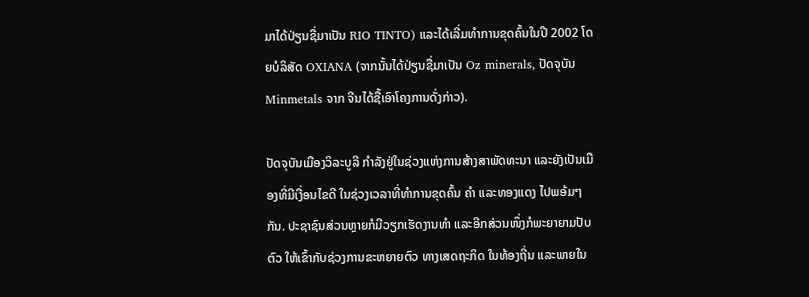ມາໄດ້ປ່ຽນຊື່ມາເປັນ RIO TINTO) ແລະໄດ້ເລີ່ມທໍາການຂຸດຄົ້ນໃນປີ 2002 ໂດຍບໍລິສັດ OXIANA (ຈາກນັ້ນໄດ້ປ່ຽນຊື່ມາເປັນ Oz minerals, ປັດຈຸບັນ Minmetals ຈາກ ຈີນໄດ້ຊື້ເອົາໂຄງການດັ່ງກ່າວ).

ປັດຈຸບັນເມືອງວິລະບູລີ ກໍາລັງຢູ່ໃນຊ່ວງແຫ່ງການສ້າງສາພັດທະນາ ແລະຍັງເປັນເມືອງທີ່ມີເງື່ອນໄຂດີ ໃນຊ່ວງເວລາທີ່ທໍາການຂຸດຄົ້ນ ຄໍາ ແລະທອງແດງ ໄປພອ້ມໆກັນ. ປະຊາຊົນສ່ວນຫຼາຍກໍມີວຽກເຮັດງານທໍາ ແລະອີກສ່ວນໜຶ່ງກໍພະຍາຍາມປັບຕົວ ໃຫ້ເຂົ້າກັບຊ່ວງການຂະຫຍາຍຕົວ ທາງເສດຖະກິດ ໃນທ້ອງຖີ່ນ ແລະພາຍໃນ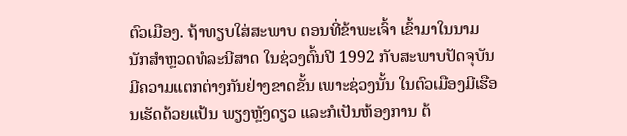ຕົວເມືອງ. ຖ້າທຽບໃສ່ສະພາບ ຕອນທີ່ຂ້າພະເຈົ້າ ເຂົ້າມາໃນນາມນັກສໍາຫຼວດທໍລະນີສາດ ໃນຊ່ວງຕົ້ນປີ 1992 ກັບສະພາບປັດຈຸບັນ ມີຄວາມແຕກຕ່າງກັນຢ່າງຂາດຂັ້ນ ເພາະຊ່ວງນັ້ນ ໃນຕົວເມືອງມີເຮືອນເຮັດດ້ວຍແປ້ນ ພຽງຫຼັງດຽວ ແລະກໍເປັນຫ້ອງການ ຕ້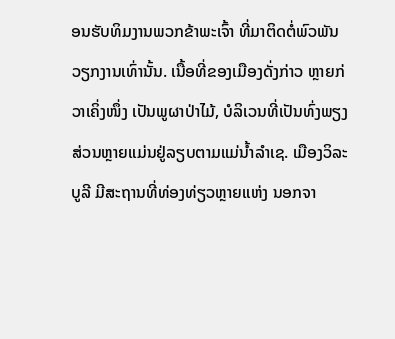ອນຮັບທິມງານພວກຂ້າພະເຈົ້າ ທີ່ມາຕິດຕໍ່ພົວພັນວຽກງານເທົ່ານັ້ນ. ເນື້ອທີ່ຂອງເມືອງດັ່ງກ່າວ ຫຼາຍກ່ວາເຄິ່ງໜຶ່ງ ເປັນພູຜາປ່າໄມ້, ບໍລິເວນທີ່ເປັນທົ່ງພຽງ ສ່ວນຫຼາຍແມ່ນຢູ່ລຽບຕາມແມ່ນ້ຳລໍາເຊ. ເມືອງວິລະບູລີ ມີສະຖານທີ່ທ່ອງທ່ຽວຫຼາຍແຫ່ງ ນອກຈາ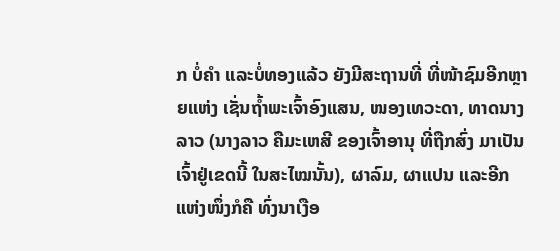ກ ບໍ່ຄໍາ ແລະບໍ່ທອງແລ້ວ ຍັງມີສະຖານທີ່ ທີ່ໜ້າຊົມອີກຫຼາຍແຫ່ງ ເຊັ່ນຖ້ຳພະເຈົ້າອົງແສນ, ໜອງເທວະດາ, ທາດນາງລາວ (ນາງລາວ ຄືມະເຫສີ ຂອງເຈົ້າອານຸ ທີ່ຖືກສົ່ງ ມາເປັນເຈົ້າຢູ່ເຂດນີ້ ໃນສະໄໝນັ້ນ), ຜາລົມ, ຜາແປນ ແລະອີກແຫ່ງໜຶ່ງກໍຄື ທົ່ງນາເງືອ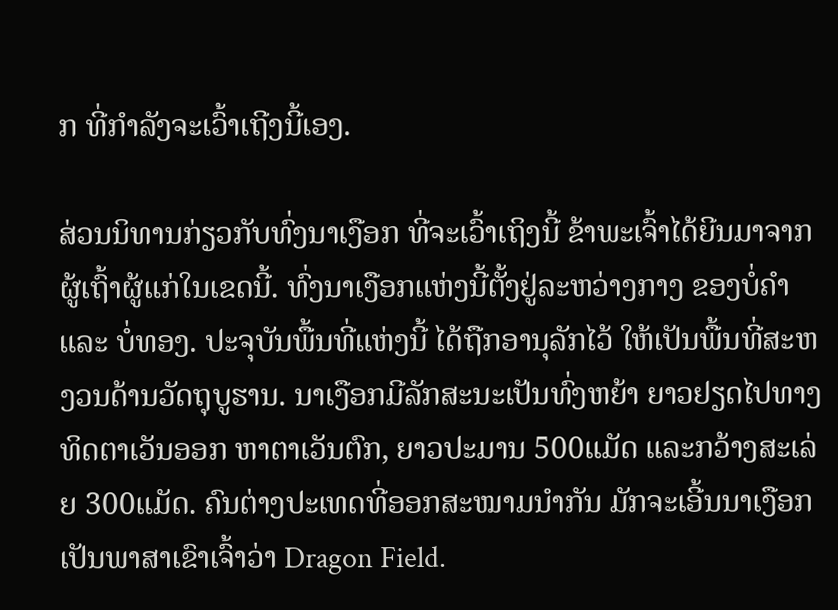ກ ທີ່ກໍາລັງຈະເວົ້າເຖີງນີ້ເອງ.

ສ່ວນນິທານກ່ຽວກັບທົ່ງນາເງືອກ ທີ່ຈະເວົ້າເຖິງນີ້ ຂ້າພະເຈົ້າໄດ້ຍີນມາຈາກຜູ້ເຖົ້າຜູ້ແກ່ໃນເຂດນີ້. ທົ່ງນາເງືອກແຫ່ງນີ້ຕັ້ງຢູ່ລະຫວ່າງກາງ ຂອງບໍ່ຄໍາ ແລະ ບໍ່ທອງ. ປະຈຸບັນພື້ນທີ່ແຫ່ງນີ້ ໄດ້ຖືກອານຸລັກໄວ້ ໃຫ້ເປັນພື້ນທີ່ສະຫງວນດ້ານວັດຖຸບູຮານ. ນາເງືອກມີລັກສະນະເປັນທົ່ງຫຍ້າ ຍາວຢຽດໄປທາງທິດຕາເວັນອອກ ຫາຕາເວັນຕົກ, ຍາວປະມານ 500ແມັດ ແລະກວ້າງສະເລ່ຍ 300ແມັດ. ຄົນຕ່າງປະເທດທີ່ອອກສະໝາມນໍາກັນ ມັກຈະເອີ້ນນາເງືອກ ເປັນພາສາເຂົາເຈົ້າວ່າ Dragon Field.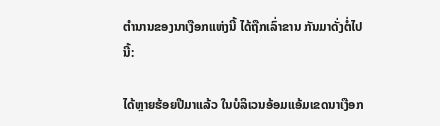ຕໍານານຂອງນາເງືອກແຫ່ງນີ້ ໄດ້ຖືກເລົ່າຂານ ກັນມາດັ່ງຕໍ່ໄປນີ້:

ໄດ້ຫຼາຍຮ້ອຍປີມາແລ້ວ ໃນບໍລິເວນອ້ອມແອ້ມເຂດນາເງືອກ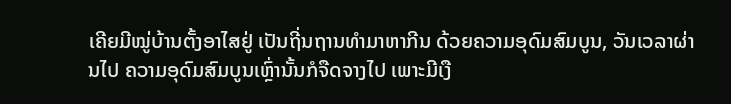ເຄີຍມີໝູ່ບ້ານຕັ້ງອາໄສຢູ່ ເປັນຖີ່ນຖານທໍາມາຫາກີນ ດ້ວຍຄວາມອຸດົມສົມບູນ, ວັນເວລາຜ່ານໄປ ຄວາມອຸດົມສົມບູນເຫຼົ່ານັ້ນກໍຈືດຈາງໄປ ເພາະມີເງື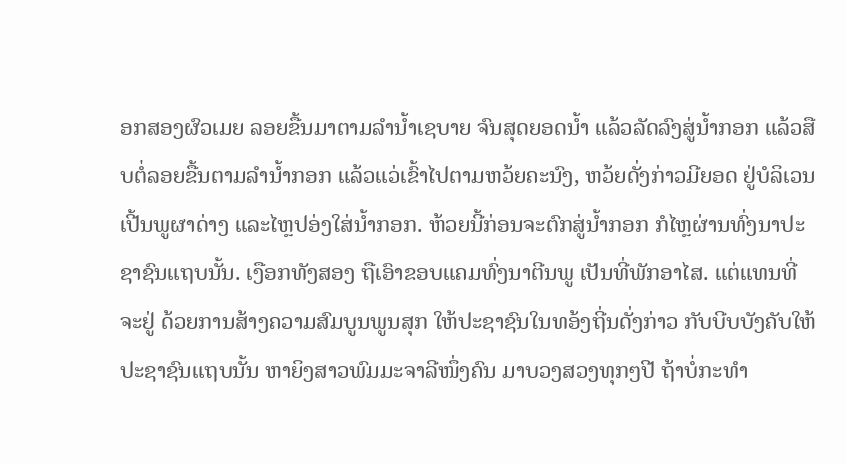ອກສອງຜົວເມຍ ລອຍຂື້ນມາຕາມລໍານໍ້າເຊບາຍ ຈົນສຸດຍອດນໍ້າ ແລ້ວລັດລົງສູ່ນ້ຳກອກ ແລ້ວສືບຕໍ່ລອຍຂື້ນຕາມລໍານ້ຳກອກ ແລ້ວແວ່ເຂົ້າໄປຕາມຫວ້ຍຄະນົງ, ຫວ້ຍດັ່ງກ່າວມີຍອດ ຢູ່ບໍລິເວນເປີ້ນພູຜາດ່າງ ແລະໄຫຼປອ່ງໃສ່ນ້ຳກອກ. ຫ້ວຍນີ້ກ່ອນຈະຕົກສູ່ນ້ຳກອກ ກໍໄຫຼຜ່ານທົ່ງນາປະຊາຊົນແຖບນັ້ນ. ເງືອກທັງສອງ ຖືເອົາຂອບແຄມທົ່ງນາຕີນພູ ເປັນທີ່ພັກອາໄສ. ແຕ່ແທນທີ່ຈະຢູ່ ດ້ວຍການສ້າງຄວາມສົມບູນພູນສຸກ ໃຫ້ປະຊາຊົນໃນທອ້ງຖີ່ນດັ່ງກ່າວ ກັບບີບບັງຄັບໃຫ້ປະຊາຊົນແຖບນັ້ນ ຫາຍິງສາວພົມມະຈາລີໜຶ່ງຄົນ ມາບວງສວງທຸກໆປີ ຖ້າບໍ່ກະທໍາ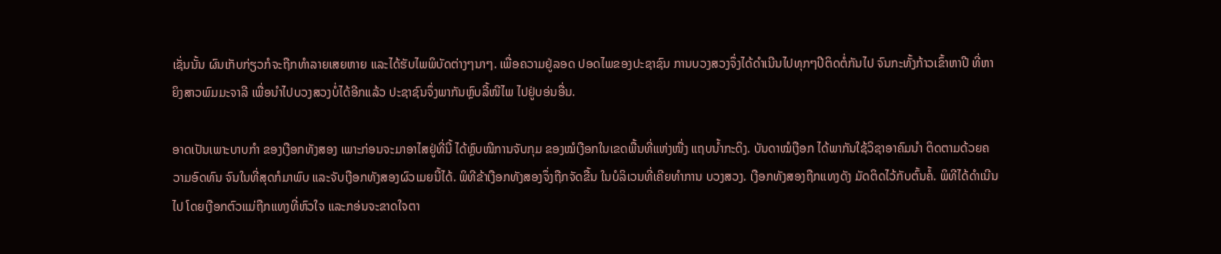ເຊັ່ນນັ້ນ ຜົນເກັບກ່ຽວກໍຈະຖືກທໍາລາຍເສຍຫາຍ ແລະໄດ້ຮັບໄພພິບັດຕ່າງໆນາໆ. ເພື່ອຄວາມຢູ່ລອດ ປອດໄພຂອງປະຊາຊົນ ການບວງສວງຈຶ່ງໄດ້ດໍາເນີນໄປທຸກໆປີຕິດຕໍ່ກັນໄປ ຈົນກະທັ້ງກ້າວເຂົ້າຫາປີ ທີ່ຫາຍິງສາວພົມມະຈາລີ ເພື່ອນໍາໄປບວງສວງບໍ່ໄດ້ອີກແລ້ວ ປະຊາຊົນຈຶ່ງພາກັນຫຼົບລີ້ໜີໄພ ໄປຢູ່ບອ່ນອື່ນ.

ອາດເປັນເພາະບາບກໍາ ຂອງເງືອກທັງສອງ ເພາະກ່ອນຈະມາອາໄສຢູ່ທີ່ນີ້ ໄດ້ຫຼົບໜີການຈັບກຸມ ຂອງໝໍເງືອກໃນເຂດພື້ນທີ່ແຫ່ງໜື່ງ ແຖບນ້ຳກະດິງ. ບັນດາໝໍເງືອກ ໄດ້ພາກັນໃຊ້ວິຊາອາຄົມນໍາ ຕິດຕາມດ້ວຍຄວາມອົດທົນ ຈົນໃນທີ່ສຸດກໍມາພົບ ແລະຈັບເງືອກທັງສອງຜົວເມຍນີ້ໄດ້. ພິທີຂ້າເງືອກທັງສອງຈຶ່ງຖືກຈັດຂື້ນ ໃນບໍລິເວນທີ່ເຄີຍທໍາການ ບວງສວງ. ເງືອກທັງສອງຖືກແທງດັງ ມັດຕິດໄວ້ກັບຕົ້ນຄໍ້. ພິທີໄດ້ດໍາເນີນໄປ ໂດຍເງືອກຕົວແມ່ຖືກແທງທີ່ຫົວໃຈ ແລະກອ່ນຈະຂາດໃຈຕາ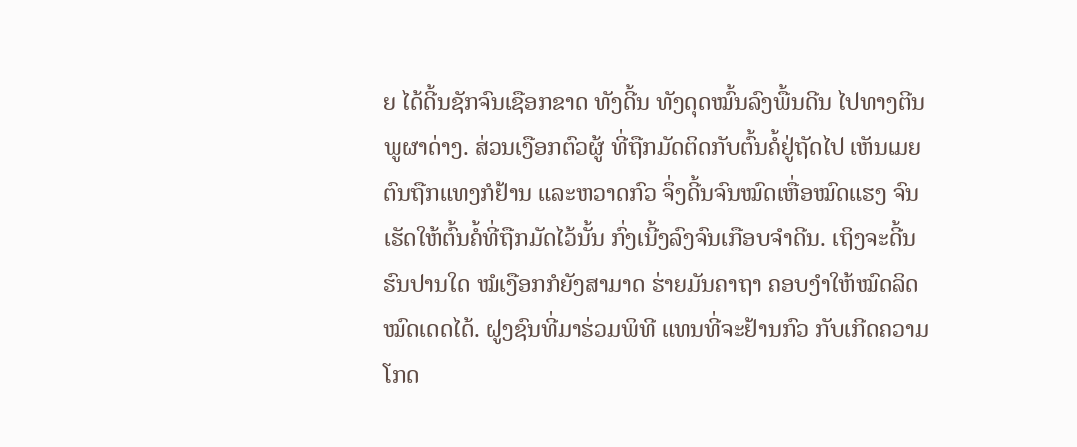ຍ ໄດ້ດີ້ນຊັກຈົນເຊືອກຂາດ ທັງດີ້ນ ທັງດຸດໝົ້ນລົງພື້ນດີນ ໄປທາງຕີນພູຜາດ່າງ. ສ່ວນເງືອກຕົວຜູ້ ທີ່ຖືກມັດຕິດກັບຕົ້ນຄໍ້ຢູ່ຖັດໄປ ເຫັນເມຍຕົນຖືກແທງກໍຢ້ານ ແລະຫວາດກົວ ຈຶ່ງດີ້ນຈົນໝົດເຫື່ອໝົດແຮງ ຈົນເຮັດໃຫ້ຕົ້ນຄໍ້ທີ່ຖືກມັດໄວ້ນັ້ນ ກົ່ງເນີ້ງລົງຈົນເກືອບຈໍາດີນ. ເຖິງຈະດີ້ນຮົນປານໃດ ໝໍເງືອກກໍຍັງສາມາດ ຮ່າຍມັນຄາຖາ ຄອບງໍາໃຫ້ໝົດລິດໝົດເດດໄດ້. ຝູງຊົນທີ່ມາຮ່ວມພິທີ ແທນທີ່ຈະຢ້ານກົວ ກັບເກີດຄວາມໂກດ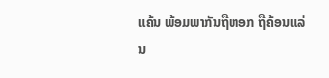ແຄ້ນ ພ້ອມພາກັນຖືຫອກ ຖືຄ້ອນແລ່ນ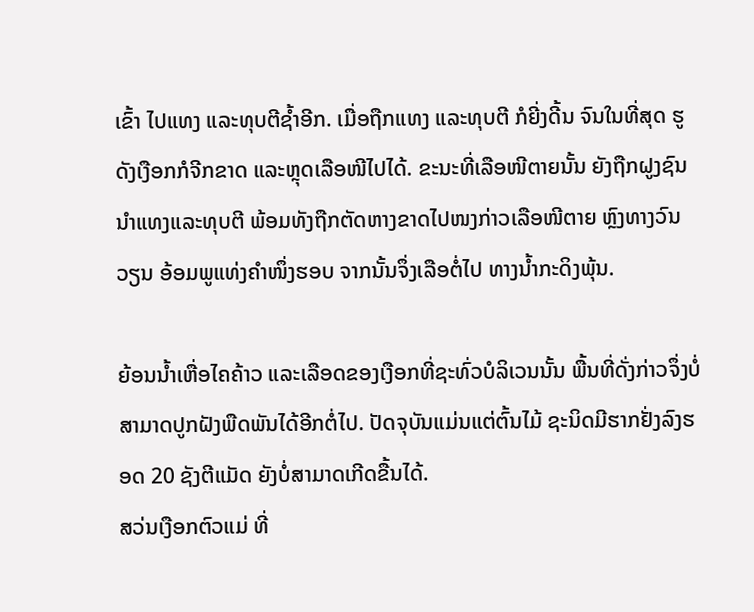ເຂົ້າ ໄປແທງ ແລະທຸບຕີຊ້ຳອີກ. ເມື່ອຖືກແທງ ແລະທຸບຕີ ກໍຍີ່ງດີ້ນ ຈົນໃນທີ່ສຸດ ຮູດັງເງືອກກໍຈີກຂາດ ແລະຫຼຸດເລືອໜີໄປໄດ້. ຂະນະທີ່ເລືອໜີຕາຍນັ້ນ ຍັງຖືກຝູງຊົນ ນໍາແທງແລະທຸບຕີ ພ້ອມທັງຖືກຕັດຫາງຂາດໄປໜງກ່າວເລືອໜີຕາຍ ຫຼົງທາງວົນວຽນ ອ້ອມພູແທ່ງຄໍາໜຶ່ງຮອບ ຈາກນັ້ນຈຶ່ງເລືອຕໍ່ໄປ ທາງນ້ຳກະດິງພຸ້ນ.

ຍ້ອນນ້ຳເຫື່ອໄຄຄ້າວ ແລະເລືອດຂອງເງືອກທີ່ຊະທົ່ວບໍລິເວນນັ້ນ ພື້ນທີ່ດັ່ງກ່າວຈຶ່ງບໍ່ສາມາດປູກຝັງພືດພັນໄດ້ອີກຕໍ່ໄປ. ປັດຈຸບັນແມ່ນແຕ່ຕົ້ນໄມ້ ຊະນິດມີຮາກຢັ່ງລົງຮອດ 20 ຊັງຕີແມັດ ຍັງບໍ່ສາມາດເກີດຂື້ນໄດ້.
ສວ່ນເງືອກຕົວແມ່ ທີ່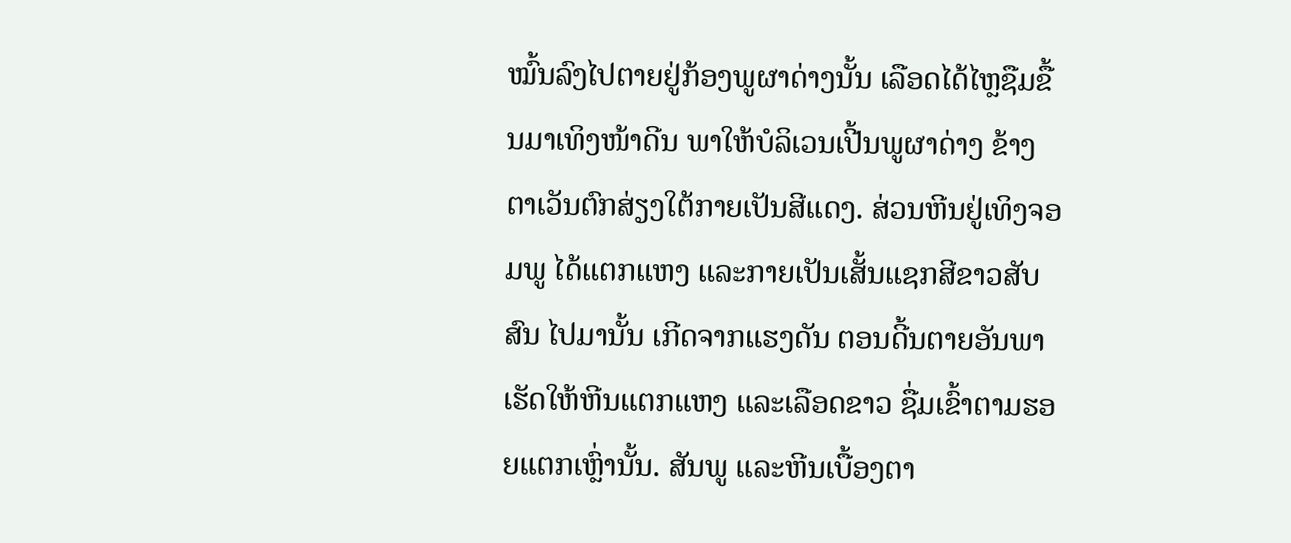ໝົ້ນລົງໄປຕາຍຢູ່ກ້ອງພູຜາດ່າງນັ້ນ ເລືອດໄດ້ໄຫຼຊືມຂື້ນມາເທິງໜ້າດີນ ພາໃຫ້ບໍລິເວນເປີ້ນພູຜາດ່າງ ຂ້າງຕາເວັນຕົກສ່ຽງໃຕ້ກາຍເປັນສີແດງ. ສ່ວນຫີນຢູ່ເທິງຈອມພູ ໄດ້ແຕກແຫງ ແລະກາຍເປັນເສັ້ນແຊກສີຂາວສັບສົນ ໄປມານັ້ນ ເກີດຈາກແຮງດັນ ຕອນດີ້ນຕາຍອັນພາເຮັດໃຫ້ຫີນແຕກແຫງ ແລະເລືອດຂາວ ຊື່ມເຂົ້າຕາມຮອຍແຕກເຫົ່ຼານັ້ນ. ສັນພູ ແລະຫີນເບື້ອງຕາ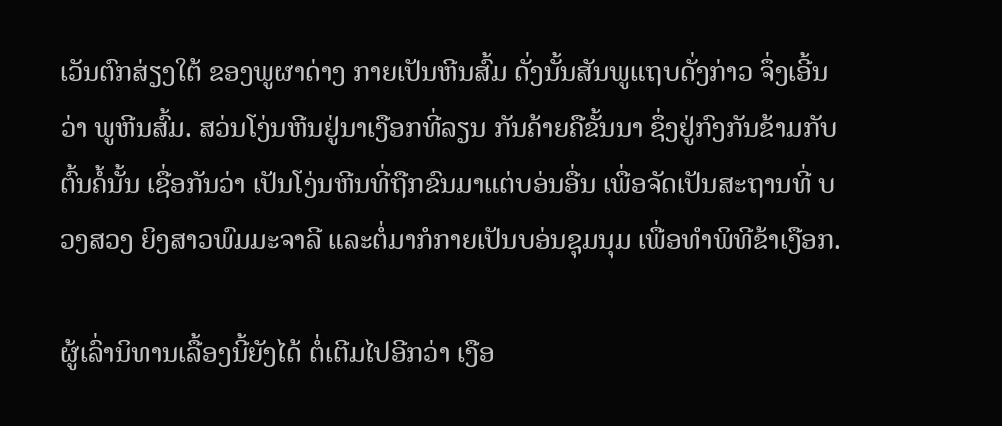ເວັນຕົກສ່ຽງໃຕ້ ຂອງພູຜາດ່າງ ກາຍເປັນຫີນສົ້ມ ດັ່ງນັ້ນສັນພູແຖບດັ່ງກ່າວ ຈຶ່ງເອີ້ນວ່າ ພູຫີນສົ້ມ. ສວ່ນໂງ່ນຫີນຢູ່ນາເງືອກທີ່ລຽນ ກັນຄ້າຍຄືຂັ້ນນາ ຊຶ່ງຢູ່ກົງກັນຂ້າມກັບຕົ້ນຄໍ້ນັ້ນ ເຊື່ອກັນວ່າ ເປັນໂງ່ນຫີນທີ່ຖືກຂົນມາແຕ່ບອ່ນອື່ນ ເພື່ອຈັດເປັນສະຖານທີ່ ບວງສວງ ຍິງສາວພົມມະຈາລີ ແລະຕໍ່ມາກໍກາຍເປັນບອ່ນຊຸມນຸມ ເພື່ອທໍາພິທີຂ້າເງືອກ.

ຜູ້ເລົ່ານິທານເລື້ອງນີ້ຍັງໄດ້ ຕໍ່ເຕີມໄປອີກວ່າ ເງືອ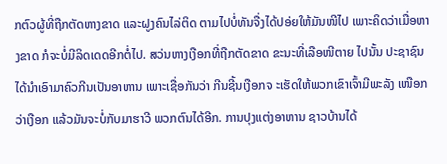ກຕົວຜູ້ທີ່ຖືກຕັດຫາງຂາດ ແລະຝູງຄົນໄລ່ຕິດ ຕາມໄປບໍ່ທັນຈື່ງໄດ້ປອ່ຍໃຫ້ມັນໜີໄປ ເພາະຄິດວ່າເມື່ອຫາງຂາດ ກໍຈະບໍ່ມີລິດເດດອີກຕໍ່ໄປ. ສວ່ນຫາງເງືອກທີ່ຖືກຕັດຂາດ ຂະນະທີ່ເລືອໜີຕາຍ ໄປນັ້ນ ປະຊາຊົນໄດ້ນໍາເອົາມາຄົວກີນເປັນອາຫານ ເພາະເຊື່ອກັນວ່າ ກີນຊີ້ນເງືອກຈ ະເຮັດໃຫ້ພວກເຂົາເຈົ້າມີພະລັງ ເໜືອກວ່າເງືອກ ແລ້ວມັນຈະບໍ່ກັບມາຮາວີ ພວກຕົນໄດ້ອີກ. ການປຸງແຕ່ງອາຫານ ຊາວບ້ານໄດ້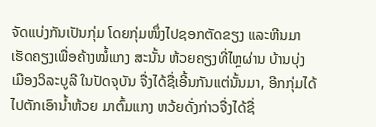ຈັດແບ່ງກັນເປັນກຸ່ມ ໂດຍກຸ່ມໜຶ່ງໄປຊອກຕັດຂຽງ ແລະຫີນມາເຮັດຄຽງເພື່ອຄ້າງໝໍ້ແກງ ສະນັ້ນ ຫ້ວຍຄຽງທີ່ໄຫຼຜ່ານ ບ້ານບຸ່ງ ເມືອງວິລະບູລີ ໃນປັດຈຸບັນ ຈື່ງໄດ້ຊື່ເອີ້ນກັນແຕ່ນັ້ນມາ, ອີກກຸ່ມໄດ້ໄປຕັກເອົານ້ຳຫ້ວຍ ມາຕົ້ມແກງ ຫວ້ຍດັ່ງກ່າວຈື່ງໄດ້ຊື່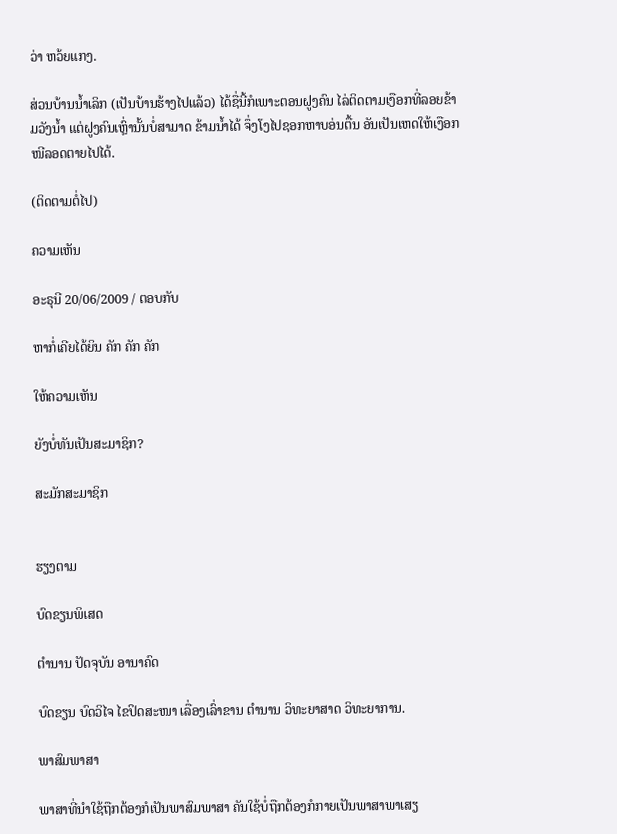ວ່າ ຫວ້ຍແກງ.

ສ່ວນບ້ານນ້ຳເລິກ (ເປັນບ້ານຮ້າງໄປແລ້ວ) ໄດ້ຊື່ນີ້ກໍເພາະຕອນຝູງຄົນ ໄລ່ຕິດຕາມເງືອກທີ່ລອຍຂ້າມວັງນ້ຳ ແຕ່ຝູງຄົນເຫຼົ່ານັ້ນບໍ່ສາມາດ ຂ້າມນ້ຳໄດ້ ຈຶ່ງໂງໄປຊອກຫາບອ່ນຕື້ນ ອັນເປັນເຫດໃຫ້ເງືອກໜີລອດຕາຍໄປໄດ້.

(ຕິດຕາມຕໍ່ໄປ)

ຄວາມເຫັນ

ອະຣຸນີ 20/06/2009 / ຕອບກັບ

ຫາກໍ່ເຄີຍໄດ້ຍິນ ຄັກ ຄັກ ຄັກ

ໃຫ້ຄວາມເຫັນ

ຍັງບໍ່ທັນເປັນສະມາຊິກ?

ສະມັກສະມາຊິກ


ຮຽງຕາມ

ບົດຂຽນພິເສດ

ຕໍານານ ປັດຈຸບັນ ອານາຄົດ

ບົດຂຽນ ບົດວິໄຈ ໄຂປິດສະໜາ ເລື່ອງເລົ່າຂານ ຕໍານານ ວິທະຍາສາດ ວິທະຍາການ.

ພາສົມພາສາ

ພາສາທີ່ນໍາໃຊ້ຖືກຕ້ອງກໍເປັນພາສົມພາສາ ຄັນໃຊ້ບໍ່ຖືກຕ້ອງກໍກາຍເປັນພາສາພາເສຽ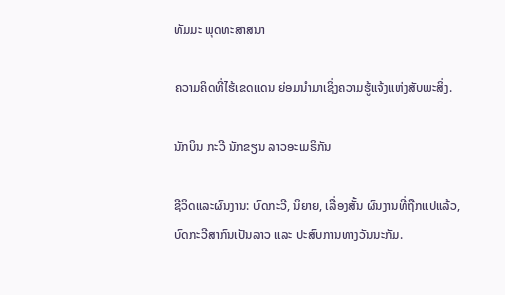ທັມມະ ພຸດທະສາສນາ

ຄວາມຄິດທີ່ໄຮ້ເຂດແດນ ຍ່ອມນໍາມາເຊິ່ງຄວາມຮູ້ແຈ້ງແຫ່ງສັບພະສິ່ງ.

ນັກບິນ ກະວີ ນັກຂຽນ ລາວອະເມຣິກັນ

ຊີວິດແລະຜົນງານ: ບົດກະວີ, ນິຍາຍ, ເລື່ອງສັ້ນ ຜົນງານທີ່ຖືກແປແລ້ວ, ບົດກະວີສາກົນເປັນລາວ ແລະ ປະສົບການທາງວັນນະກັມ.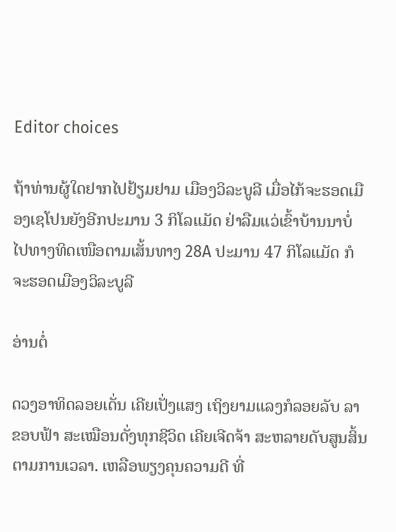Editor choices

ຖ້າທ່ານຜູ້ໃດຢາກໄປຢ້ຽມຢາມ ເມືອງວິລະບູລີ ເມື່ອໄກ້ຈະຮອດເມືອງເຊໂປນຍັງອີກປະມານ 3 ກິໂລແມັດ ຢ່າລືມແວ່ເຂົ້າບ້ານນາບໍ່ ໄປທາງທິດເໜືອຕາມເສັ້ນທາງ 28A ປະມານ 47 ກິໂລແມັດ ກໍຈະຮອດເມືອງວິລະບູລີ

ອ່ານຕໍ່

ດວງອາທິດລອຍເດັ່ນ ເຄີຍເປັ່ງແສງ ເຖິງຍາມແລງກໍລອຍລັບ ລາຂອບຟ້າ ສະເໝືອນດັ່ງທຸກຊີວິດ ເຄີຍເຈີດຈ້າ ສະຫລາຍດັບສູນສິ້ນ ຕາມການເວລາ. ເຫລືອພຽງຄຸນຄວາມດີ ທີ່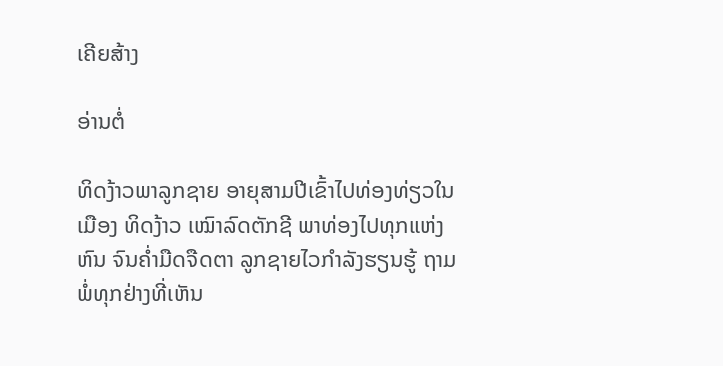ເຄີຍສ້າງ

ອ່ານຕໍ່

ທິດງ້າວພາລູກຊາຍ ອາຍຸສາມປີເຂົ້າໄປທ່ອງທ່ຽວໃນເມືອງ ທິດງ້າວ ເໝົາລົດຕັກຊີ ພາທ່ອງໄປທຸກແຫ່ງຫົນ ຈົນຄໍ່າມືດຈືດຕາ ລູກຊາຍໄວກໍາລັງຮຽນຮູ້ ຖາມພໍ່ທຸກຢ່າງທີ່ເຫັນ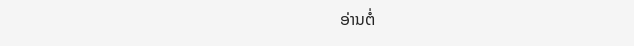ອ່ານຕໍ່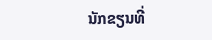ນັກຂຽນທີ່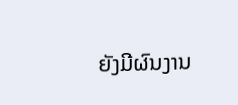ຍັງມີຜົນງານ